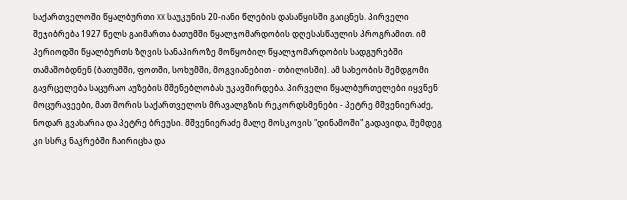საქართველოში წყალბურთი XX საუკუნის 20-იანი წლების დასაწყისში გაიცნეს. პირველი შეჯიბრება 1927 წელს გაიმართა ბათუმში წყალჯომარდობის დღესასწაულის პროგრამით. იმ პერიოდში წყალბურთს ზღვის სანაპიროზე მოწყობილ წყალჯომარდობის სადგურებში თამაშობდნენ (ბათუმში, ფოთში, სოხუმში, მოგვიანებით - თბილისში). ამ სახეობის შემდგომი გავრცელება საცურაო აუზების მშენებლობას უკავშირდება. პირველი წყალბურთელები იყვნენ მოცურავეები, მათ შორის საქართველოს მრავალგზის რეკორდსმენები - პეტრე მშვენიერაძე, ნოდარ გვახარია და პეტრე ბრეუსი. მშვენიერაძე მალე მოსკოვის "დინამოში" გადავიდა, შემდეგ კი სსრკ ნაკრებში ჩაირიცხა და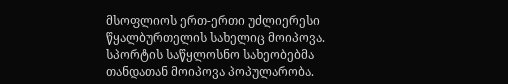მსოფლიოს ერთ-ერთი უძლიერესი წყალბურთელის სახელიც მოიპოვა.
სპორტის საწყლოსნო სახეობებმა თანდათან მოიპოვა პოპულარობა.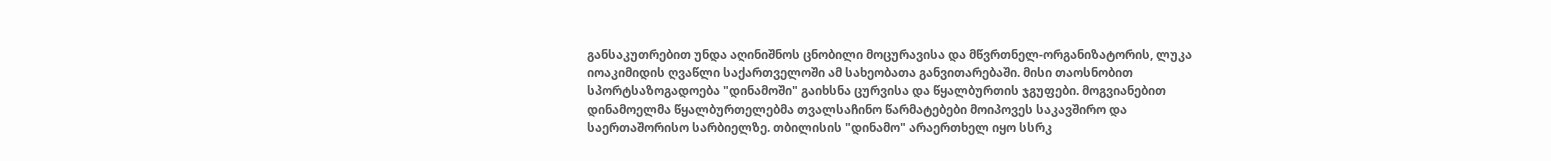განსაკუთრებით უნდა აღინიშნოს ცნობილი მოცურავისა და მწვრთნელ-ორგანიზატორის, ლუკა იოაკიმიდის ღვაწლი საქართველოში ამ სახეობათა განვითარებაში. მისი თაოსნობით სპორტსაზოგადოება "დინამოში" გაიხსნა ცურვისა და წყალბურთის ჯგუფები. მოგვიანებით დინამოელმა წყალბურთელებმა თვალსაჩინო წარმატებები მოიპოვეს საკავშირო და საერთაშორისო სარბიელზე. თბილისის "დინამო" არაერთხელ იყო სსრკ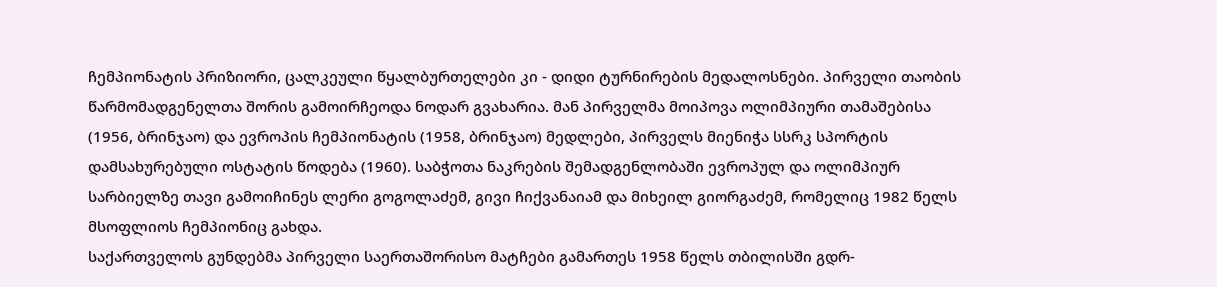ჩემპიონატის პრიზიორი, ცალკეული წყალბურთელები კი - დიდი ტურნირების მედალოსნები. პირველი თაობის წარმომადგენელთა შორის გამოირჩეოდა ნოდარ გვახარია. მან პირველმა მოიპოვა ოლიმპიური თამაშებისა (1956, ბრინჯაო) და ევროპის ჩემპიონატის (1958, ბრინჯაო) მედლები, პირველს მიენიჭა სსრკ სპორტის დამსახურებული ოსტატის წოდება (1960). საბჭოთა ნაკრების შემადგენლობაში ევროპულ და ოლიმპიურ სარბიელზე თავი გამოიჩინეს ლერი გოგოლაძემ, გივი ჩიქვანაიამ და მიხეილ გიორგაძემ, რომელიც 1982 წელს მსოფლიოს ჩემპიონიც გახდა.
საქართველოს გუნდებმა პირველი საერთაშორისო მატჩები გამართეს 1958 წელს თბილისში გდრ-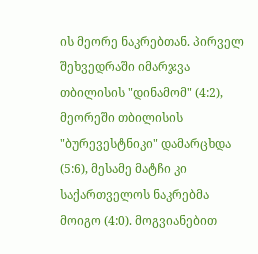ის მეორე ნაკრებთან. პირველ შეხვედრაში იმარჯვა თბილისის "დინამომ" (4:2), მეორეში თბილისის "ბურევესტნიკი" დამარცხდა (5:6), მესამე მატჩი კი საქართველოს ნაკრებმა მოიგო (4:0). მოგვიანებით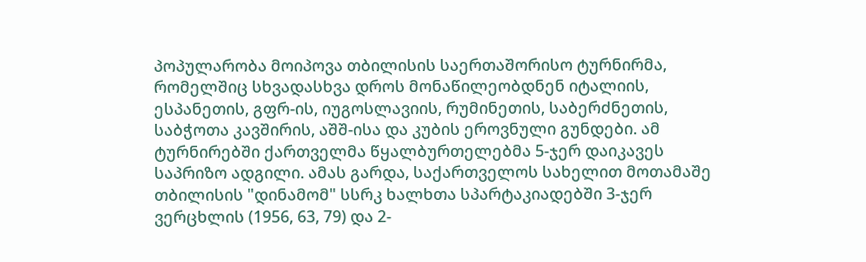პოპულარობა მოიპოვა თბილისის საერთაშორისო ტურნირმა, რომელშიც სხვადასხვა დროს მონაწილეობდნენ იტალიის, ესპანეთის, გფრ-ის, იუგოსლავიის, რუმინეთის, საბერძნეთის, საბჭოთა კავშირის, აშშ-ისა და კუბის ეროვნული გუნდები. ამ ტურნირებში ქართველმა წყალბურთელებმა 5-ჯერ დაიკავეს საპრიზო ადგილი. ამას გარდა, საქართველოს სახელით მოთამაშე თბილისის "დინამომ" სსრკ ხალხთა სპარტაკიადებში 3-ჯერ ვერცხლის (1956, 63, 79) და 2-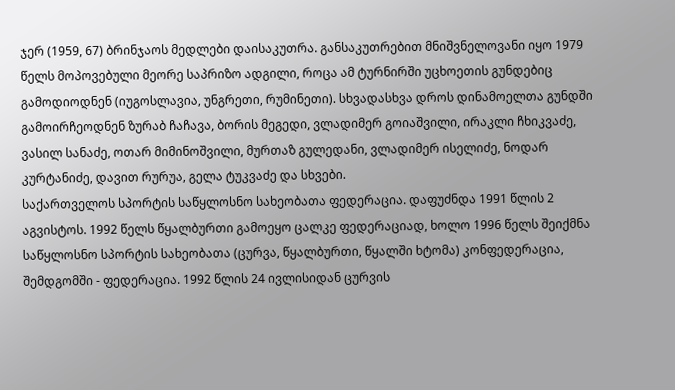ჯერ (1959, 67) ბრინჯაოს მედლები დაისაკუთრა. განსაკუთრებით მნიშვნელოვანი იყო 1979 წელს მოპოვებული მეორე საპრიზო ადგილი, როცა ამ ტურნირში უცხოეთის გუნდებიც გამოდიოდნენ (იუგოსლავია, უნგრეთი, რუმინეთი). სხვადასხვა დროს დინამოელთა გუნდში გამოირჩეოდნენ ზურაბ ჩაჩავა, ბორის მეგედი, ვლადიმერ გოიაშვილი, ირაკლი ჩხიკვაძე, ვასილ სანაძე, ოთარ მიმინოშვილი, მურთაზ გულედანი, ვლადიმერ ისელიძე, ნოდარ კურტანიძე, დავით რურუა, გელა ტუკვაძე და სხვები.
საქართველოს სპორტის საწყლოსნო სახეობათა ფედერაცია. დაფუძნდა 1991 წლის 2 აგვისტოს. 1992 წელს წყალბურთი გამოეყო ცალკე ფედერაციად, ხოლო 1996 წელს შეიქმნა საწყლოსნო სპორტის სახეობათა (ცურვა, წყალბურთი, წყალში ხტომა) კონფედერაცია, შემდგომში - ფედერაცია. 1992 წლის 24 ივლისიდან ცურვის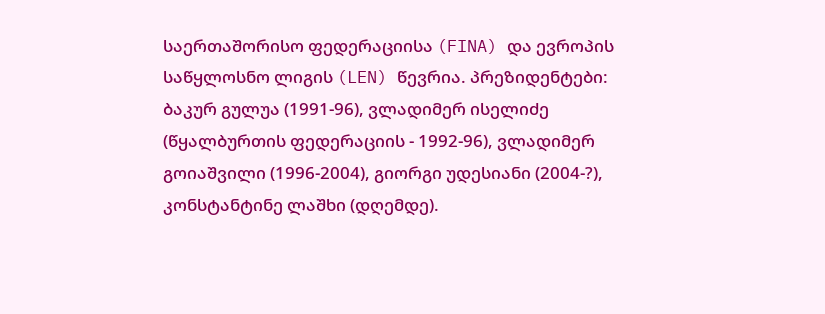საერთაშორისო ფედერაციისა (FINA) და ევროპის საწყლოსნო ლიგის (LEN) წევრია. პრეზიდენტები: ბაკურ გულუა (1991-96), ვლადიმერ ისელიძე (წყალბურთის ფედერაციის - 1992-96), ვლადიმერ გოიაშვილი (1996-2004), გიორგი უდესიანი (2004-?), კონსტანტინე ლაშხი (დღემდე).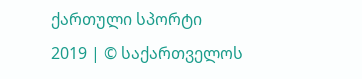ქართული სპორტი
2019 | © საქართველოს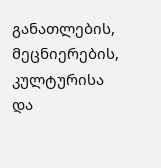განათლების, მეცნიერების, კულტურისა და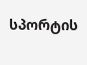სპორტის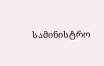სამინისტრო